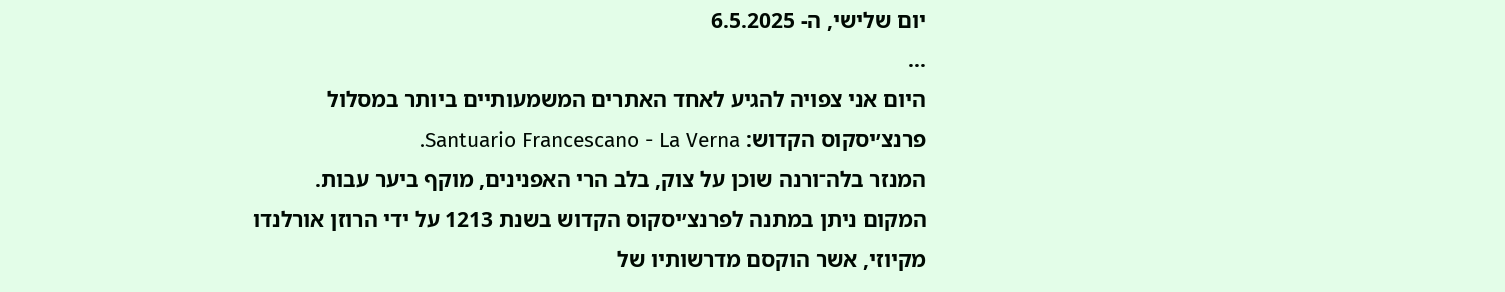יום שלישי, ה- 6.5.2025
...
היום אני צפויה להגיע לאחד האתרים המשמעותיים ביותר במסלול פרנצ׳יסקוס הקדוש: Santuario Francescano - La Verna.
המנזר בלה־ורנה שוכן על צוק, בלב הרי האפנינים, מוקף ביער עבות.
המקום ניתן במתנה לפרנצ׳יסקוס הקדוש בשנת 1213 על ידי הרוזן אורלנדו מקיוזי, אשר הוקסם מדרשותיו של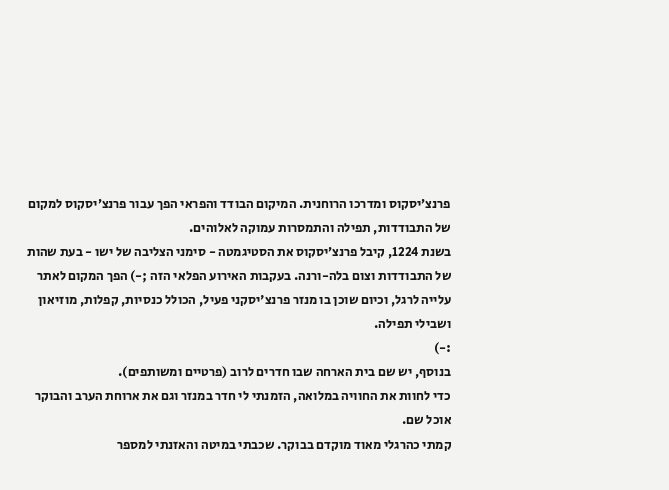פרנצ׳יסקוס ומדרכו הרוחנית. המיקום הבודד והפראי הפך עבור פרנצ׳יסקוס למקום של התבודדות, תפילה והתמסרות עמוקה לאלוהים.
בשנת 1224, קיבל פרנצ׳יסקוס את הסטיגמטה - סימני הצליבה של ישו - בעת שהות של התבודדות וצום בלה-ורנה. בעקבות האירוע הפלאי הזה ;-) הפך המקום לאתר עלייה לרגל, וכיום שוכן בו מנזר פרנצ'יסקני פעיל, הכולל כנסיות, קפלות, מוזיאון ושבילי תפילה.
:-)
בנוסף, יש שם בית הארחה שבו חדרים לרוב (פרטיים ומשותפים).
כדי לחוות את החוויה במלואה, הזמנתי לי חדר במנזר וגם את ארוחת הערב והבוקר אוכל שם.
קמתי כהרגלי מאוד מוקדם בבוקר. שכבתי במיטה והאזנתי למספר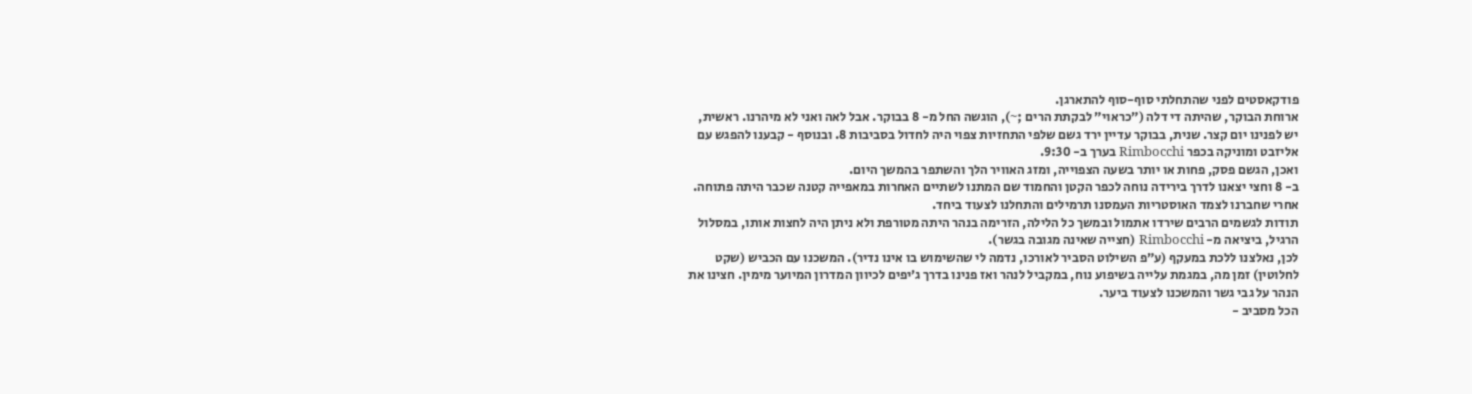פודקאסטים לפני שהתחלתי סוף-סוף להתארגן.
ארוחת הבוקר, שהיתה די דלה (״כראוי״ לבקתת הרים ;~), הוגשה החל מ- 8 בבוקר. אבל לאה ואני לא מיהרנו. ראשית, יש לפנינו יום קצר. שנית, בבוקר עדיין ירד גשם שלפי התחזיות צפוי היה לחדול בסביבות 8. ובנוסף - קבענו להפגש עם אליזבט ומוניקה בכפר Rimbocchi בערך ב- 9:30.
ואכן, הגשם פסק, פחות או יותר בשעה הצפוייה, ומזג האוויר הלך והשתפר בהמשך היום.
ב- 8 וחצי יצאנו לדרך בירידה נוחה לכפר הקטן והחמוד שם המתנו לשתיים האחרות במאפייה קטנה שכבר היתה פתוחה.
אחרי שחברנו לצמד האוסטריות העמסנו תרמילים והתחלנו לצעוד ביחד.
תודות לגשמים הרבים שירדו אתמול ובמשך כל הלילה, הזרימה בנהר היתה מטורפת ולא ניתן היה לחצות אותו, במסלול הרגיל, ביציאה מ- Rimbocchi (חצייה שאינה מגובה בגשר).
לכן, נאלצנו ללכת במעקף (ע״פ השילוט הסביר לאורכו, נדמה לי שהשימוש בו אינו נדיר). המשכנו עם הכביש (שקט לחלוטין) זמן מה, במגמת עלייה בשיפוע נוח, במקביל לנהר ואז פנינו בדרך ג׳יפים לכיוון המדרון המיוער מימין. חצינו את הנהר על גבי גשר והמשכנו לצעוד ביער.
הכל מסביב -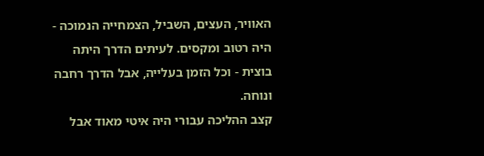האוויר, העצים, השביל, הצמחייה הנמוכה - היה רטוב ומקסים. לעיתים הדרך היתה בוצית - וכל הזמן בעלייה, אבל הדרך רחבה ונוחה.
קצב ההליכה עבורי היה איטי מאוד אבל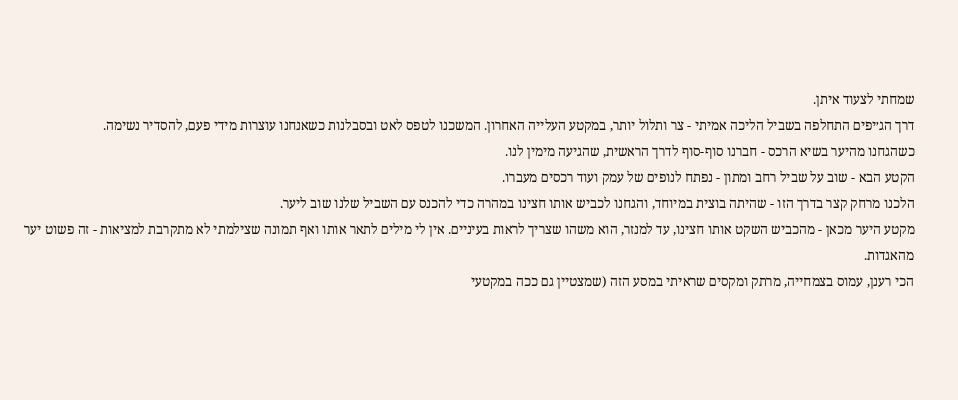שמחתי לצעוד איתן.
דרך הג׳יפים התחלפה בשביל הליכה אמיתי - צר ותלול יותר, במקטע העלייה האחרון. המשכנו לטפס לאט ובסבלנות כשאנחנו עוצרות מידי פעם, להסדיר נשימה.
כשהגחנו מהיער בשיא הרכס - חברנו סוף-סוף לדרך הראשית, שהגיעה מימין לנו.
הקטע הבא - שוב על שביל רחב ומתון - נפתח לנופים של עמק ועוד רכסים מעברו.
הלכנו מרחק קצר בדרך הזו - שהיתה בוצית במיוחד, והגחנו לכביש אותו חצינו במהרה כדי להכנס עם השביל שלנו שוב ליער.
מקטע היער מכאן - מהכביש השקט אותו חצינו, עד למנזר, הוא משהו שצריך לראות בעיניים. אין לי מילים לתאר אותו ואף תמונה שצילמתי לא מתקרבת למציאות - זה פשוט יער מהאגדות.
הכי רענן, עמוס בצמחייה, מרתק ומקסים שראיתי במסע הזה (שמצטיין גם ככה במקטעי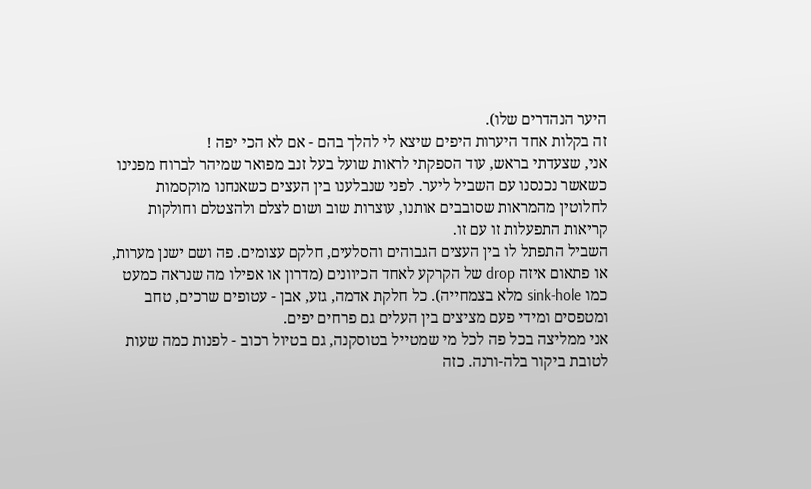היער הנהדרים שלו).
זה בקלות אחד היערות היפים שיצא לי להלך בהם - אם לא הכי יפה !
אני, שצעדתי בראש, עוד הספקתי לראות שועל בעל זנב מפואר שמיהר לברוח מפנינו כשאשר נכנסנו עם השביל ליער. לפני שנבלענו בין העצים כשאנחנו מוקסמות לחלוטין מהמראות שסובבים אותנו, עוצרות שוב ושום לצלם ולהצטלם וחולקות קריאות התפעלות זו עם זו.
השביל התפתל לו בין העצים הגבוהים והסלעים, חלקם עצומים. פה ושם ישנן מערות, או פתאום איזה drop של הקרקע לאחד הכיוונים (מדרון או אפילו מה שנראה כמעט כמו sink-hole מלא בצמחייה). כל חלקת אדמה, גזע, אבן - עטופים שרכים, טחב ומטפסים ומידי פעם מציצים בין העלים גם פרחים יפים.
אני ממליצה בכל פה לכל מי שמטייל בטוסקנה, גם בטיול רכוב - לפנות כמה שעות לטובת ביקור בלה-ורנה. כזה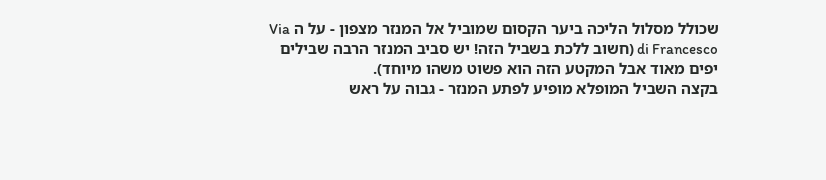שכולל מסלול הליכה ביער הקסום שמוביל אל המנזר מצפון - על ה Via di Francesco (חשוב ללכת בשביל הזה! יש סביב המנזר הרבה שבילים יפים מאוד אבל המקטע הזה הוא פשוט משהו מיוחד).
בקצה השביל המופלא מופיע לפתע המנזר - גבוה על ראש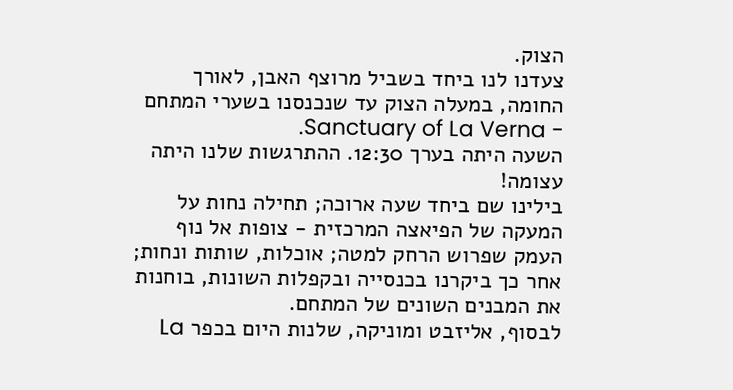הצוק.
צעדנו לנו ביחד בשביל מרוצף האבן, לאורך החומה, במעלה הצוק עד שנכנסנו בשערי המתחם - Sanctuary of La Verna.
השעה היתה בערך 12:30. ההתרגשות שלנו היתה עצומה!
בילינו שם ביחד שעה ארוכה; תחילה נחות על המעקה של הפיאצה המרכזית - צופות אל נוף העמק שפרוש הרחק למטה; אוכלות, שותות ונחות; אחר כך ביקרנו בכנסייה ובקפלות השונות, בוחנות את המבנים השונים של המתחם.
לבסוף, אליזבט ומוניקה, שלנות היום בכפר La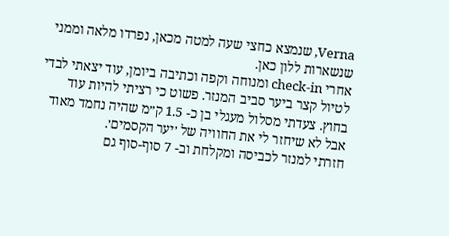Verna, שנמצא כחצי שעה למטה מכאן, נפרדו מלאה וממני שנשארות ללון כאן.
אחרי check-in ומנוחה וקפה וכתיבה ביומן, עוד יצאתי לבדי לטיול קצר ביער סביב המנזר. פשוט כי רציתי להיות עוד בחוץ. צעדתי מסלול מעגלי בן כ- 1.5 ק״מ שהיה נחמד מאוד אבל לא שיחזר לי את החוויה של ׳יער הקסמים׳.
חזרתי למנזר לכביסה ומקלחת וב- 7 סוף-סוף גם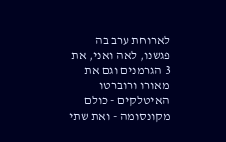לארוחת ערב בה פגשנו, לאה ואני, את 3 הגרמנים וגם את מאורו ורוברטו האיטלקים - כולם מקונסומה - ואת שתי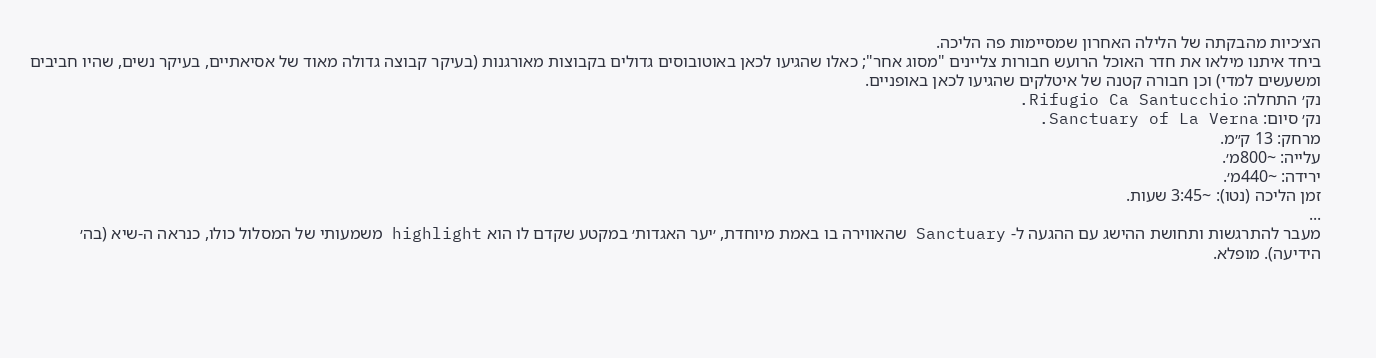הצ׳כיות מהבקתה של הלילה האחרון שמסיימות פה הליכה.
ביחד איתנו מילאו את חדר האוכל הרועש חבורות צליינים "מסוג אחר"; כאלו שהגיעו לכאן באוטובוסים גדולים בקבוצות מאורגנות (בעיקר קבוצה גדולה מאוד של אסיאתיים, בעיקר נשים, שהיו חביבים ומשעשים למדי) וכן חבורה קטנה של איטלקים שהגיעו לכאן באופניים.
נק׳ התחלה: Rifugio Ca Santucchio.
נק׳ סיום: Sanctuary of La Verna.
מרחק: 13 ק״מ.
עלייה: ~800מ׳.
ירידה: ~440מ׳.
זמן הליכה (נטו): ~3:45 שעות.
...
מעבר להתרגשות ותחושת ההישג עם ההגעה ל- Sanctuary שהאווירה בו באמת מיוחדת, ׳יער האגדות׳ במקטע שקדם לו הוא highlight משמעותי של המסלול כולו, כנראה ה-שיא (בה׳ הידיעה). מופלא.